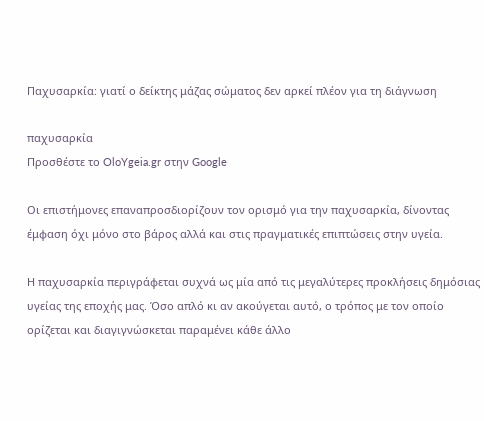Παχυσαρκία: γιατί ο δείκτης μάζας σώματος δεν αρκεί πλέον για τη διάγνωση

παχυσαρκία
Προσθέστε το OloYgeia.gr στην Google

Οι επιστήμονες επαναπροσδιορίζουν τον ορισμό για την παχυσαρκία, δίνοντας έμφαση όχι μόνο στο βάρος αλλά και στις πραγματικές επιπτώσεις στην υγεία.

Η παχυσαρκία περιγράφεται συχνά ως μία από τις μεγαλύτερες προκλήσεις δημόσιας υγείας της εποχής μας. Όσο απλό κι αν ακούγεται αυτό, ο τρόπος με τον οποίο ορίζεται και διαγιγνώσκεται παραμένει κάθε άλλο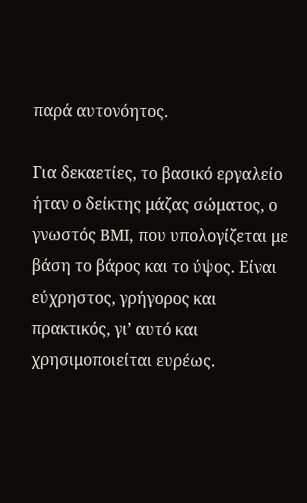παρά αυτονόητος.

Για δεκαετίες, το βασικό εργαλείο ήταν ο δείκτης μάζας σώματος, ο γνωστός BMI, που υπολογίζεται με βάση το βάρος και το ύψος. Είναι εύχρηστος, γρήγορος και πρακτικός, γι’ αυτό και χρησιμοποιείται ευρέως.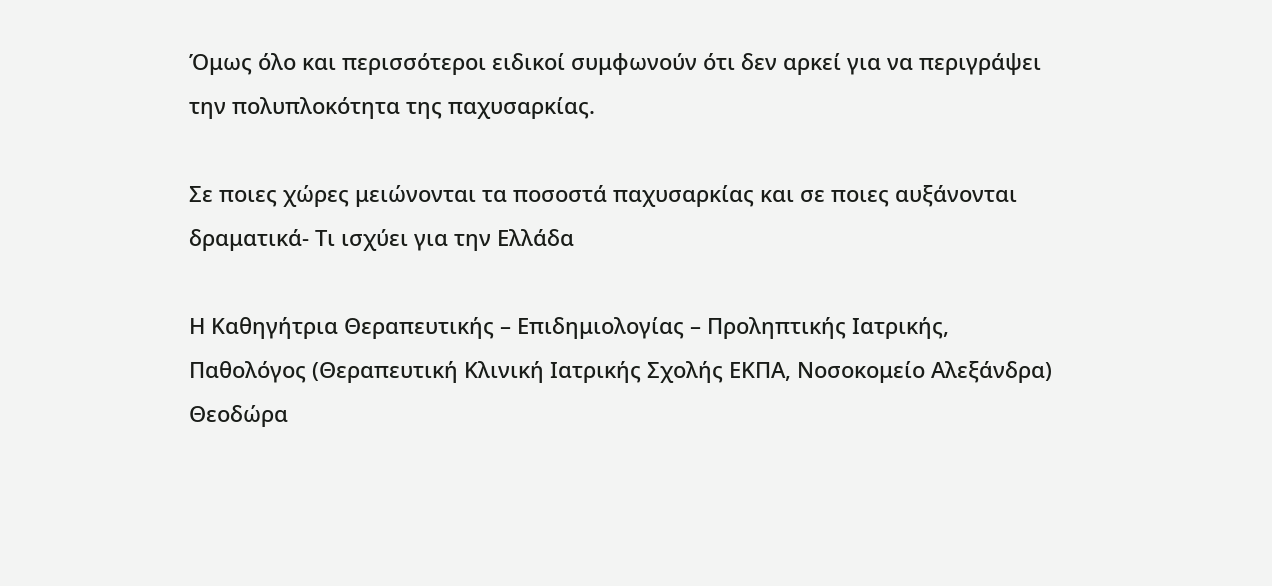Όμως όλο και περισσότεροι ειδικοί συμφωνούν ότι δεν αρκεί για να περιγράψει την πολυπλοκότητα της παχυσαρκίας.

Σε ποιες χώρες μειώνονται τα ποσοστά παχυσαρκίας και σε ποιες αυξάνονται δραματικά- Τι ισχύει για την Ελλάδα

Η Καθηγήτρια Θεραπευτικής – Επιδημιολογίας – Προληπτικής Ιατρικής, Παθολόγος (Θεραπευτική Κλινική Ιατρικής Σχολής ΕΚΠΑ, Νοσοκομείο Αλεξάνδρα) Θεοδώρα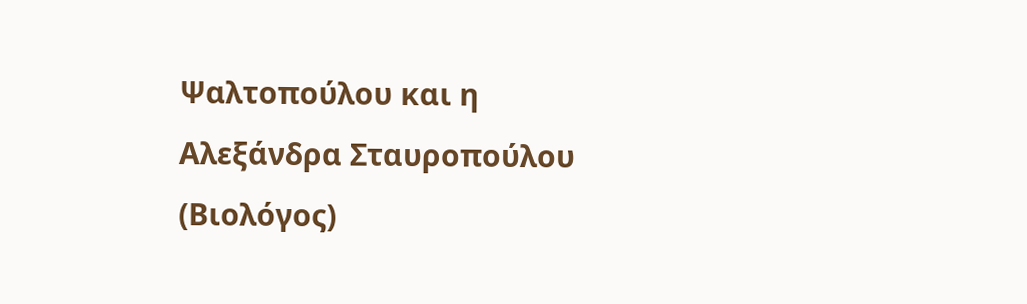Ψαλτοπούλου και η Αλεξάνδρα Σταυροπούλου (Βιολόγος)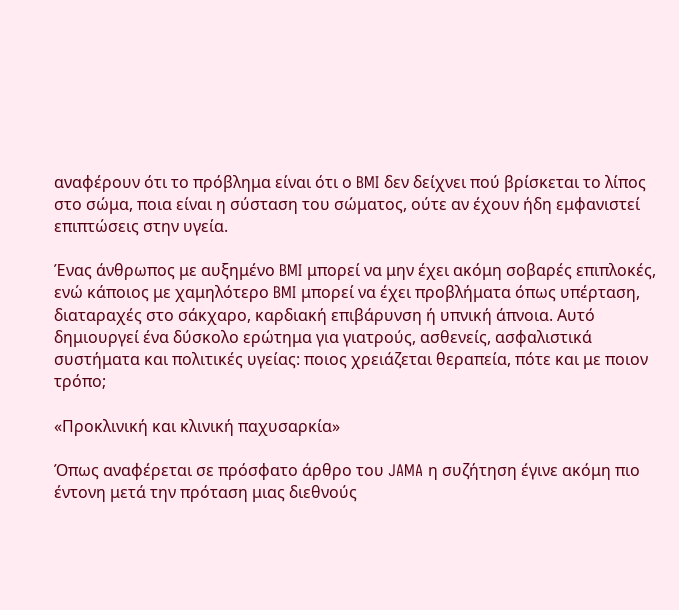αναφέρουν ότι το πρόβλημα είναι ότι ο BMI δεν δείχνει πού βρίσκεται το λίπος στο σώμα, ποια είναι η σύσταση του σώματος, ούτε αν έχουν ήδη εμφανιστεί επιπτώσεις στην υγεία.

Ένας άνθρωπος με αυξημένο BMI μπορεί να μην έχει ακόμη σοβαρές επιπλοκές, ενώ κάποιος με χαμηλότερο BMI μπορεί να έχει προβλήματα όπως υπέρταση, διαταραχές στο σάκχαρο, καρδιακή επιβάρυνση ή υπνική άπνοια. Αυτό δημιουργεί ένα δύσκολο ερώτημα για γιατρούς, ασθενείς, ασφαλιστικά συστήματα και πολιτικές υγείας: ποιος χρειάζεται θεραπεία, πότε και με ποιον τρόπο;

«Προκλινική και κλινική παχυσαρκία»

Όπως αναφέρεται σε πρόσφατο άρθρο του JAMA η συζήτηση έγινε ακόμη πιο έντονη μετά την πρόταση μιας διεθνούς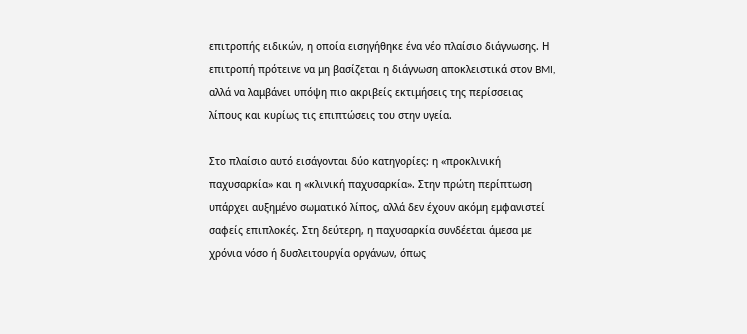επιτροπής ειδικών, η οποία εισηγήθηκε ένα νέο πλαίσιο διάγνωσης. Η επιτροπή πρότεινε να μη βασίζεται η διάγνωση αποκλειστικά στον BMI, αλλά να λαμβάνει υπόψη πιο ακριβείς εκτιμήσεις της περίσσειας λίπους και κυρίως τις επιπτώσεις του στην υγεία.

Στο πλαίσιο αυτό εισάγονται δύο κατηγορίες: η «προκλινική παχυσαρκία» και η «κλινική παχυσαρκία». Στην πρώτη περίπτωση υπάρχει αυξημένο σωματικό λίπος, αλλά δεν έχουν ακόμη εμφανιστεί σαφείς επιπλοκές. Στη δεύτερη, η παχυσαρκία συνδέεται άμεσα με χρόνια νόσο ή δυσλειτουργία οργάνων, όπως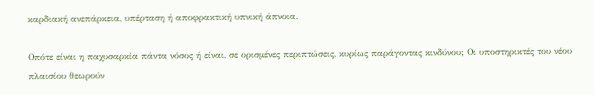καρδιακή ανεπάρκεια, υπέρταση ή αποφρακτική υπνική άπνοια.

Οπότε είναι η παχυσαρκία πάντα νόσος ή είναι, σε ορισμένες περιπτώσεις, κυρίως παράγοντας κινδύνου; Οι υποστηρικτές του νέου πλαισίου θεωρούν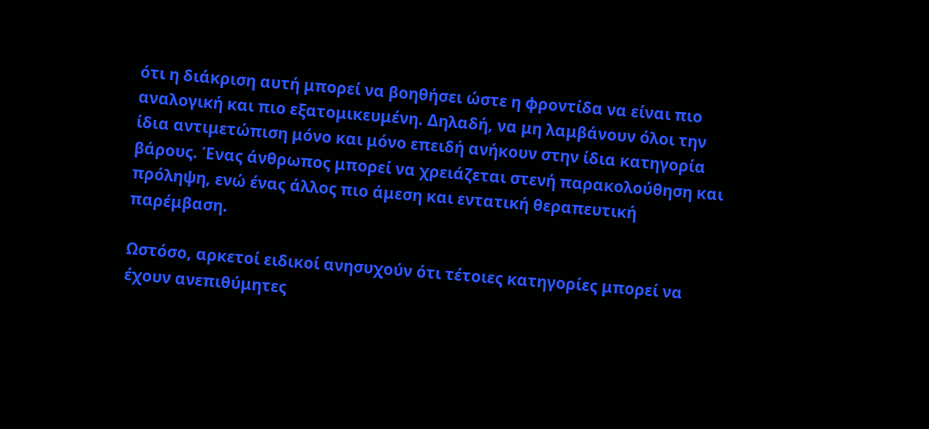ότι η διάκριση αυτή μπορεί να βοηθήσει ώστε η φροντίδα να είναι πιο αναλογική και πιο εξατομικευμένη. Δηλαδή, να μη λαμβάνουν όλοι την ίδια αντιμετώπιση μόνο και μόνο επειδή ανήκουν στην ίδια κατηγορία βάρους. Ένας άνθρωπος μπορεί να χρειάζεται στενή παρακολούθηση και πρόληψη, ενώ ένας άλλος πιο άμεση και εντατική θεραπευτική παρέμβαση.

Ωστόσο, αρκετοί ειδικοί ανησυχούν ότι τέτοιες κατηγορίες μπορεί να έχουν ανεπιθύμητες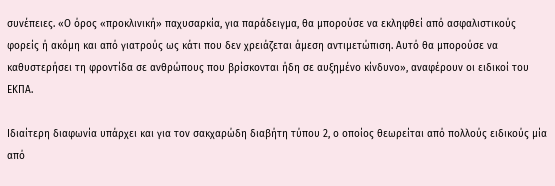συνέπειες. «Ο όρος «προκλινική» παχυσαρκία, για παράδειγμα, θα μπορούσε να εκληφθεί από ασφαλιστικούς φορείς ή ακόμη και από γιατρούς ως κάτι που δεν χρειάζεται άμεση αντιμετώπιση. Αυτό θα μπορούσε να καθυστερήσει τη φροντίδα σε ανθρώπους που βρίσκονται ήδη σε αυξημένο κίνδυνο», αναφέρουν οι ειδικοί του ΕΚΠΑ.

Ιδιαίτερη διαφωνία υπάρχει και για τον σακχαρώδη διαβήτη τύπου 2, ο οποίος θεωρείται από πολλούς ειδικούς μία από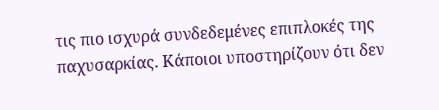τις πιο ισχυρά συνδεδεμένες επιπλοκές της παχυσαρκίας. Κάποιοι υποστηρίζουν ότι δεν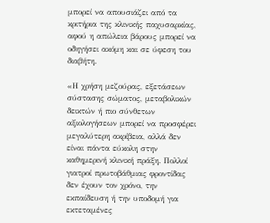μπορεί να απουσιάζει από τα κριτήρια της κλινικής παχυσαρκίας, αφού η απώλεια βάρους μπορεί να οδηγήσει ακόμη και σε ύφεση του διαβήτη.

«Η χρήση μεζούρας, εξετάσεων σύστασης σώματος, μεταβολικών δεικτών ή πιο σύνθετων αξιολογήσεων μπορεί να προσφέρει μεγαλύτερη ακρίβεια, αλλά δεν είναι πάντα εύκολη στην καθημερινή κλινική πράξη. Πολλοί γιατροί πρωτοβάθμιας φροντίδας δεν έχουν τον χρόνο, την εκπαίδευση ή την υποδομή για εκτεταμένες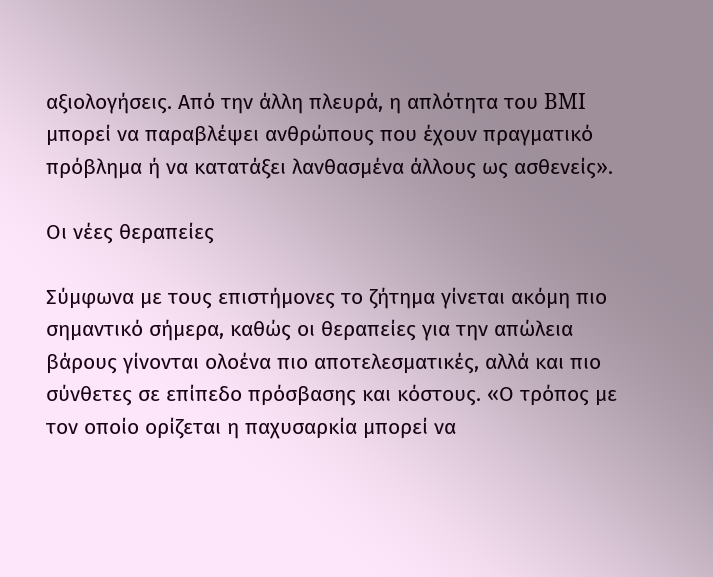αξιολογήσεις. Από την άλλη πλευρά, η απλότητα του BMI μπορεί να παραβλέψει ανθρώπους που έχουν πραγματικό πρόβλημα ή να κατατάξει λανθασμένα άλλους ως ασθενείς».

Οι νέες θεραπείες

Σύμφωνα με τους επιστήμονες το ζήτημα γίνεται ακόμη πιο σημαντικό σήμερα, καθώς οι θεραπείες για την απώλεια βάρους γίνονται ολοένα πιο αποτελεσματικές, αλλά και πιο σύνθετες σε επίπεδο πρόσβασης και κόστους. «Ο τρόπος με τον οποίο ορίζεται η παχυσαρκία μπορεί να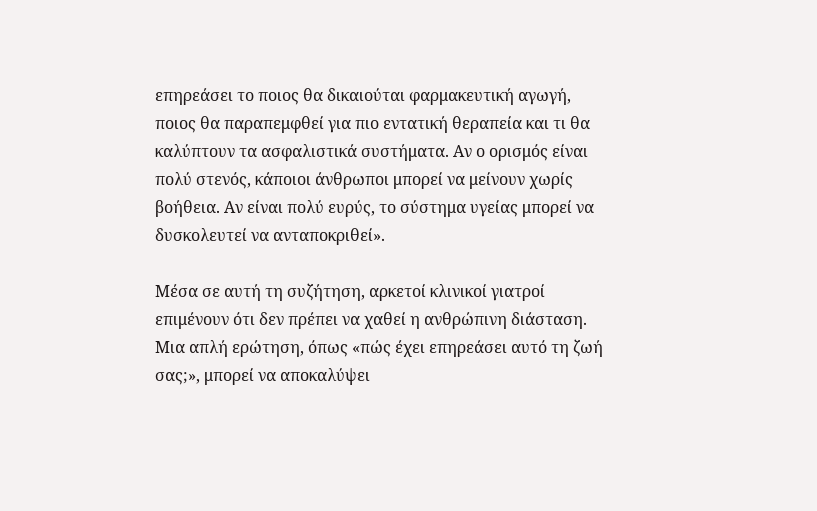επηρεάσει το ποιος θα δικαιούται φαρμακευτική αγωγή, ποιος θα παραπεμφθεί για πιο εντατική θεραπεία και τι θα καλύπτουν τα ασφαλιστικά συστήματα. Αν ο ορισμός είναι πολύ στενός, κάποιοι άνθρωποι μπορεί να μείνουν χωρίς βοήθεια. Αν είναι πολύ ευρύς, το σύστημα υγείας μπορεί να δυσκολευτεί να ανταποκριθεί».

Μέσα σε αυτή τη συζήτηση, αρκετοί κλινικοί γιατροί επιμένουν ότι δεν πρέπει να χαθεί η ανθρώπινη διάσταση. Μια απλή ερώτηση, όπως «πώς έχει επηρεάσει αυτό τη ζωή σας;», μπορεί να αποκαλύψει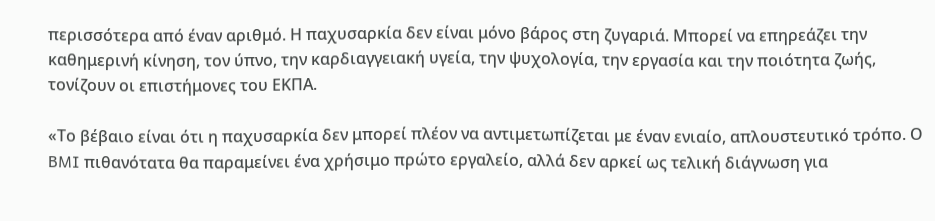περισσότερα από έναν αριθμό. Η παχυσαρκία δεν είναι μόνο βάρος στη ζυγαριά. Μπορεί να επηρεάζει την καθημερινή κίνηση, τον ύπνο, την καρδιαγγειακή υγεία, την ψυχολογία, την εργασία και την ποιότητα ζωής, τονίζουν οι επιστήμονες του ΕΚΠΑ.

«Το βέβαιο είναι ότι η παχυσαρκία δεν μπορεί πλέον να αντιμετωπίζεται με έναν ενιαίο, απλουστευτικό τρόπο. Ο BMI πιθανότατα θα παραμείνει ένα χρήσιμο πρώτο εργαλείο, αλλά δεν αρκεί ως τελική διάγνωση για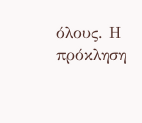όλους. Η πρόκληση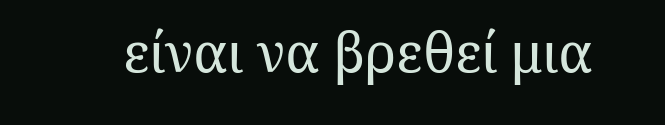είναι να βρεθεί μια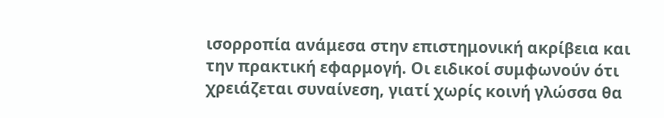ισορροπία ανάμεσα στην επιστημονική ακρίβεια και την πρακτική εφαρμογή. Οι ειδικοί συμφωνούν ότι χρειάζεται συναίνεση, γιατί χωρίς κοινή γλώσσα θα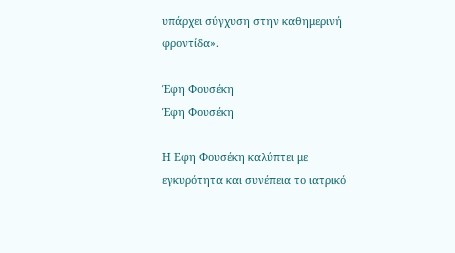υπάρχει σύγχυση στην καθημερινή φροντίδα».

Έφη Φουσέκη
Έφη Φουσέκη

Η Eφη Φουσέκη καλύπτει με εγκυρότητα και συνέπεια το ιατρικό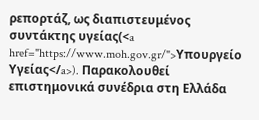ρεπορτάζ, ως διαπιστευμένος συντάκτης υγείας(<a href="https://www.moh.gov.gr/">Υπουργείο Υγείας</a>). Παρακολουθεί επιστημονικά συνέδρια στη Eλλάδα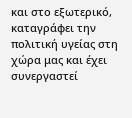και στο εξωτερικό, καταγράφει την πολιτική υγείας στη χώρα μας και έχει συνεργαστεί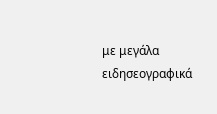με μεγάλα ειδησεογραφικά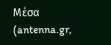Μέσα (antenna.gr,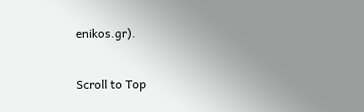enikos.gr).

Scroll to Top